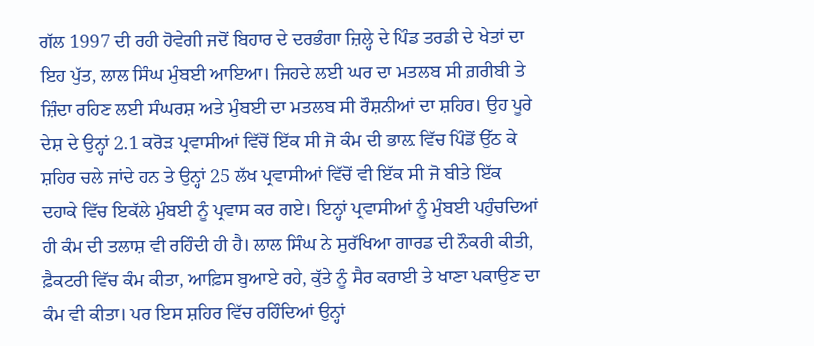ਗੱਲ 1997 ਦੀ ਰਹੀ ਹੋਵੇਗੀ ਜਦੋਂ ਬਿਹਾਰ ਦੇ ਦਰਭੰਗਾ ਜ਼ਿਲ੍ਹੇ ਦੇ ਪਿੰਡ ਤਰਡੀ ਦੇ ਖੇਤਾਂ ਦਾ ਇਹ ਪੁੱਤ, ਲਾਲ ਸਿੰਘ ਮੁੰਬਈ ਆਇਆ। ਜਿਹਦੇ ਲਈ ਘਰ ਦਾ ਮਤਲਬ ਸੀ ਗ਼ਰੀਬੀ ਤੇ ਜ਼ਿੰਦਾ ਰਹਿਣ ਲਈ ਸੰਘਰਸ਼ ਅਤੇ ਮੁੰਬਈ ਦਾ ਮਤਲਬ ਸੀ ਰੌਸ਼ਨੀਆਂ ਦਾ ਸ਼ਹਿਰ। ਉਹ ਪੂਰੇ ਦੇਸ਼ ਦੇ ਉਨ੍ਹਾਂ 2.1 ਕਰੋੜ ਪ੍ਰਵਾਸੀਆਂ ਵਿੱਚੋਂ ਇੱਕ ਸੀ ਜੋ ਕੰਮ ਦੀ ਭਾਲ਼ ਵਿੱਚ ਪਿੰਡੋਂ ਉੱਠ ਕੇ ਸ਼ਹਿਰ ਚਲੇ ਜਾਂਦੇ ਹਨ ਤੇ ਉਨ੍ਹਾਂ 25 ਲੱਖ ਪ੍ਰਵਾਸੀਆਂ ਵਿੱਚੋਂ ਵੀ ਇੱਕ ਸੀ ਜੋ ਬੀਤੇ ਇੱਕ ਦਹਾਕੇ ਵਿੱਚ ਇਕੱਲੇ ਮੁੰਬਈ ਨੂੰ ਪ੍ਰਵਾਸ ਕਰ ਗਏ। ਇਨ੍ਹਾਂ ਪ੍ਰਵਾਸੀਆਂ ਨੂੰ ਮੁੰਬਈ ਪਹੁੰਚਦਿਆਂ ਹੀ ਕੰਮ ਦੀ ਤਲਾਸ਼ ਵੀ ਰਹਿੰਦੀ ਹੀ ਹੈ। ਲਾਲ ਸਿੰਘ ਨੇ ਸੁਰੱਖਿਆ ਗਾਰਡ ਦੀ ਨੌਕਰੀ ਕੀਤੀ, ਫ਼ੈਕਟਰੀ ਵਿੱਚ ਕੰਮ ਕੀਤਾ, ਆਫ਼ਿਸ ਬੁਆਏ ਰਹੇ, ਕੁੱਤੇ ਨੂੰ ਸੈਰ ਕਰਾਈ ਤੇ ਖਾਣਾ ਪਕਾਉਣ ਦਾ ਕੰਮ ਵੀ ਕੀਤਾ। ਪਰ ਇਸ ਸ਼ਹਿਰ ਵਿੱਚ ਰਹਿੰਦਿਆਂ ਉਨ੍ਹਾਂ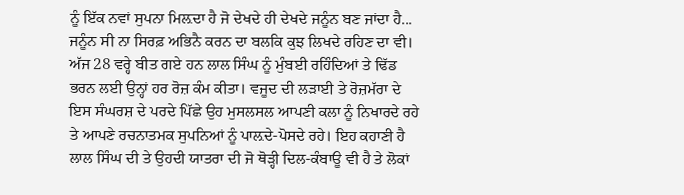ਨੂੰ ਇੱਕ ਨਵਾਂ ਸੁਪਨਾ ਮਿਲ਼ਦਾ ਹੈ ਜੋ ਦੇਖਦੇ ਹੀ ਦੇਖਦੇ ਜਨੂੰਨ ਬਣ ਜਾਂਦਾ ਹੈ... ਜਨੂੰਨ ਸੀ ਨਾ ਸਿਰਫ਼ ਅਭਿਨੈ ਕਰਨ ਦਾ ਬਲਕਿ ਕੁਝ ਲਿਖਦੇ ਰਹਿਣ ਦਾ ਵੀ।
ਅੱਜ 28 ਵਰ੍ਹੇ ਬੀਤ ਗਏ ਹਨ ਲਾਲ ਸਿੰਘ ਨੂੰ ਮੁੰਬਈ ਰਹਿੰਦਿਆਂ ਤੇ ਢਿੱਡ ਭਰਨ ਲਈ ਉਨ੍ਹਾਂ ਹਰ ਰੋਜ਼ ਕੰਮ ਕੀਤਾ। ਵਜੂਦ ਦੀ ਲੜਾਈ ਤੇ ਰੋਜ਼ਮੱਰਾ ਦੇ ਇਸ ਸੰਘਰਸ਼ ਦੇ ਪਰਦੇ ਪਿੱਛੇ ਉਹ ਮੁਸਲਸਲ ਆਪਣੀ ਕਲਾ ਨੂੰ ਨਿਖਾਰਦੇ ਰਹੇ ਤੇ ਆਪਣੇ ਰਚਨਾਤਮਕ ਸੁਪਨਿਆਂ ਨੂੰ ਪਾਲ਼ਦੇ-ਪੋਸਦੇ ਰਹੇ। ਇਹ ਕਹਾਣੀ ਹੈ ਲਾਲ ਸਿੰਘ ਦੀ ਤੇ ਉਹਦੀ ਯਾਤਰਾ ਦੀ ਜੋ ਥੋੜ੍ਹੀ ਦਿਲ-ਕੰਬਾਊ ਵੀ ਹੈ ਤੇ ਲੋਕਾਂ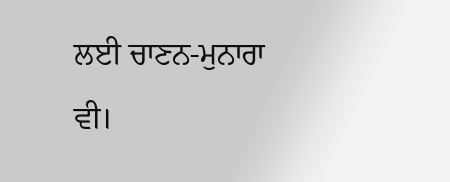ਲਈ ਚਾਣਨ-ਮੁਨਾਰਾ ਵੀ।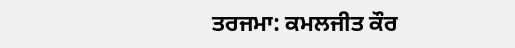ਤਰਜਮਾ: ਕਮਲਜੀਤ ਕੌਰ